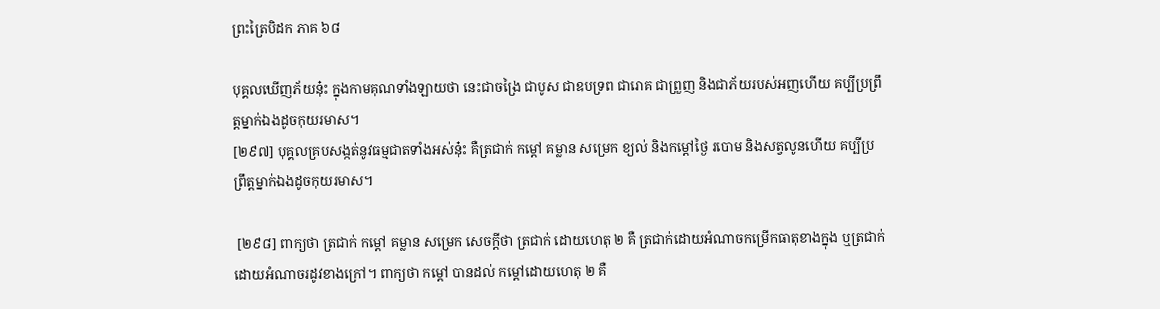ព្រះត្រៃបិដក ភាគ ៦៨

បុគ្គលឃើញភ័យនុ៎ះ ក្នុងកាមគុណទាំងឡាយថា នេះជាចង្រៃ ជាបូស ជាឧបទ្រព ជារោគ ជាព្រួញ និងជាភ័យរបស់អញហើយ គប្បីប្រព្រឹត្តម្នាក់ឯងដូចកុយរមាស។
[២៩៧] បុគ្គលគ្របសង្កត់នូវធម្មជាតទាំងអស់នុ៎ះ គឺត្រជាក់ កម្ដៅ គម្លាន សម្រេក ខ្យល់ និងកម្ដៅថ្ងៃ របោម និងសត្វលូនហើយ គប្បីប្រព្រឹត្តម្នាក់ឯងដូចកុយរមាស។

 [២៩៨] ពាក្យថា ត្រជាក់ កម្ដៅ គម្លាន សម្រេក សេចក្តីថា ត្រជាក់ ដោយហេតុ ២ គឺ ត្រជាក់ដោយអំណាចកម្រើកធាតុខាងក្នុង ឬត្រជាក់ដោយអំណាចរដូវខាងក្រៅ។ ពាក្យថា កម្ដៅ បានដល់ កម្ដៅដោយហេតុ ២ គឺ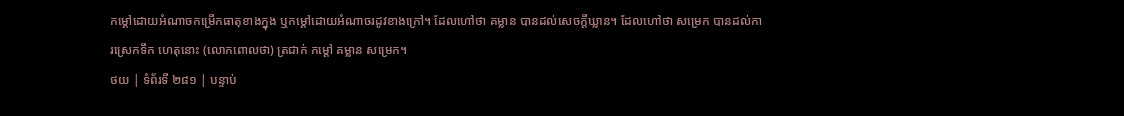កម្ដៅដោយអំណាចកម្រើកធាតុខាងក្នុង ឬកម្ដៅដោយអំណាចរដូវខាងក្រៅ។ ដែលហៅថា គម្លាន បានដល់សេចក្តីឃ្លាន។ ដែលហៅថា សម្រេក បានដល់ការស្រេកទឹក ហេតុនោះ (លោកពោលថា) ត្រជាក់ កម្ដៅ គម្លាន សម្រេក។
ថយ | ទំព័រទី ២៨១ | បន្ទាប់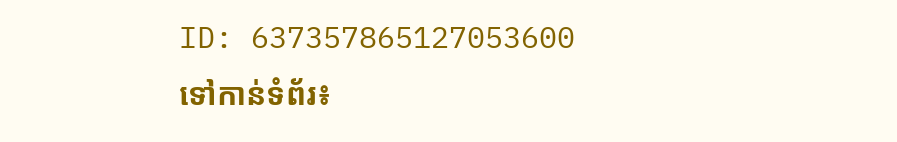ID: 637357865127053600
ទៅកាន់ទំព័រ៖